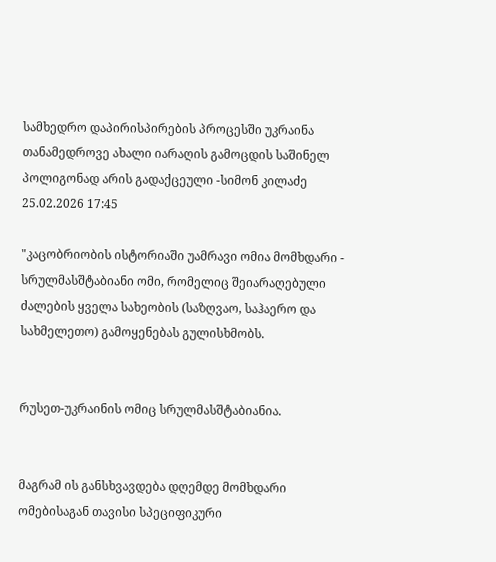სამხედრო დაპირისპირების პროცესში უკრაინა თანამედროვე ახალი იარაღის გამოცდის საშინელ პოლიგონად არის გადაქცეული -სიმონ კილაძე 25.02.2026 17:45

"კაცობრიობის ისტორიაში უამრავი ომია მომხდარი - სრულმასშტაბიანი ომი, რომელიც შეიარაღებული ძალების ყველა სახეობის (საზღვაო, საჰაერო და სახმელეთო) გამოყენებას გულისხმობს.


რუსეთ-უკრაინის ომიც სრულმასშტაბიანია.


მაგრამ ის განსხვავდება დღემდე მომხდარი ომებისაგან თავისი სპეციფიკური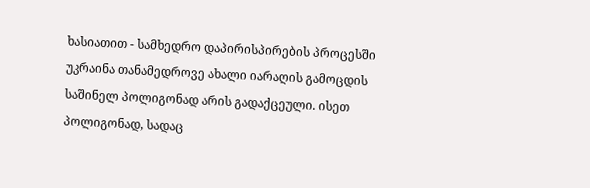ხასიათით - სამხედრო დაპირისპირების პროცესში უკრაინა თანამედროვე ახალი იარაღის გამოცდის საშინელ პოლიგონად არის გადაქცეული. ისეთ პოლიგონად, სადაც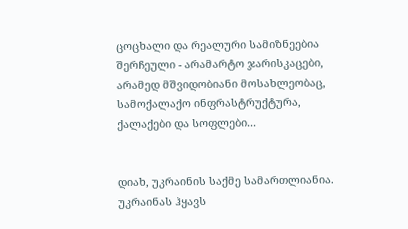ცოცხალი და რეალური სამიზნეებია შერჩეული - არამარტო ჯარისკაცები, არამედ მშვიდობიანი მოსახლეობაც, სამოქალაქო ინფრასტრუქტურა, ქალაქები და სოფლები...


დიახ, უკრაინის საქმე სამართლიანია. უკრაინას ჰყავს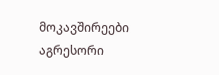მოკავშირეები აგრესორი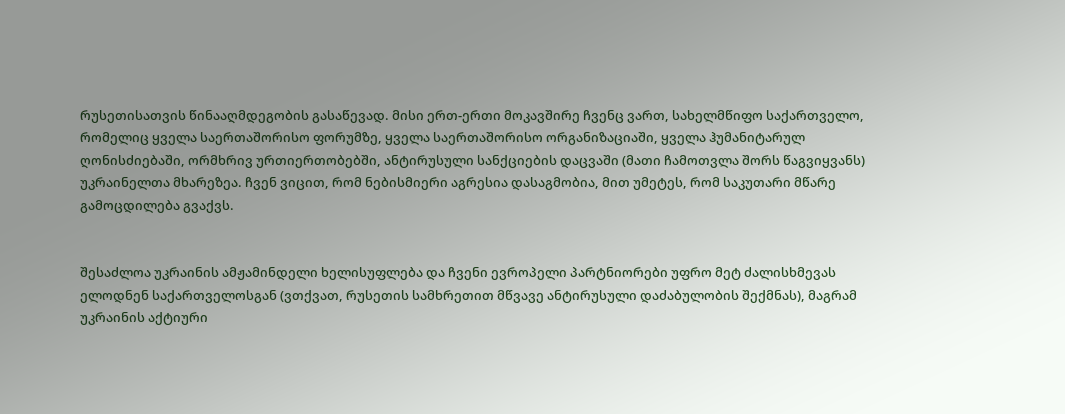რუსეთისათვის წინააღმდეგობის გასაწევად. მისი ერთ-ერთი მოკავშირე ჩვენც ვართ, სახელმწიფო საქართველო, რომელიც ყველა საერთაშორისო ფორუმზე, ყველა საერთაშორისო ორგანიზაციაში, ყველა ჰუმანიტარულ ღონისძიებაში, ორმხრივ ურთიერთობებში, ანტირუსული სანქციების დაცვაში (მათი ჩამოთვლა შორს წაგვიყვანს) უკრაინელთა მხარეზეა. ჩვენ ვიცით, რომ ნებისმიერი აგრესია დასაგმობია, მით უმეტეს, რომ საკუთარი მწარე გამოცდილება გვაქვს.


შესაძლოა უკრაინის ამჟამინდელი ხელისუფლება და ჩვენი ევროპელი პარტნიორები უფრო მეტ ძალისხმევას ელოდნენ საქართველოსგან (ვთქვათ, რუსეთის სამხრეთით მწვავე ანტირუსული დაძაბულობის შექმნას), მაგრამ უკრაინის აქტიური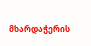მხარდაჭერის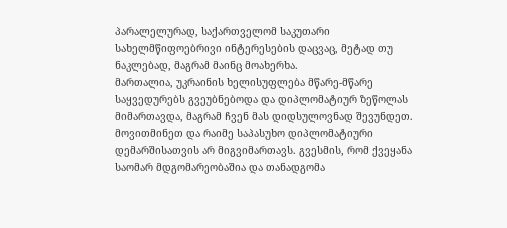პარალელურად, საქართველომ საკუთარი სახელმწიფოებრივი ინტერესების დაცვაც, მეტად თუ ნაკლებად, მაგრამ მაინც მოახერხა.
მართალია, უკრაინის ხელისუფლება მწარე-მწარე საყვედურებს გვეუბნებოდა და დიპლომატიურ ზეწოლას მიმართავდა, მაგრამ ჩვენ მას დიდსულოვნად შევუნდეთ. მოვითმინეთ და რაიმე საპასუხო დიპლომატიური დემარშისათვის არ მიგვიმართავს. გვესმის, რომ ქვეყანა საომარ მდგომარეობაშია და თანადგომა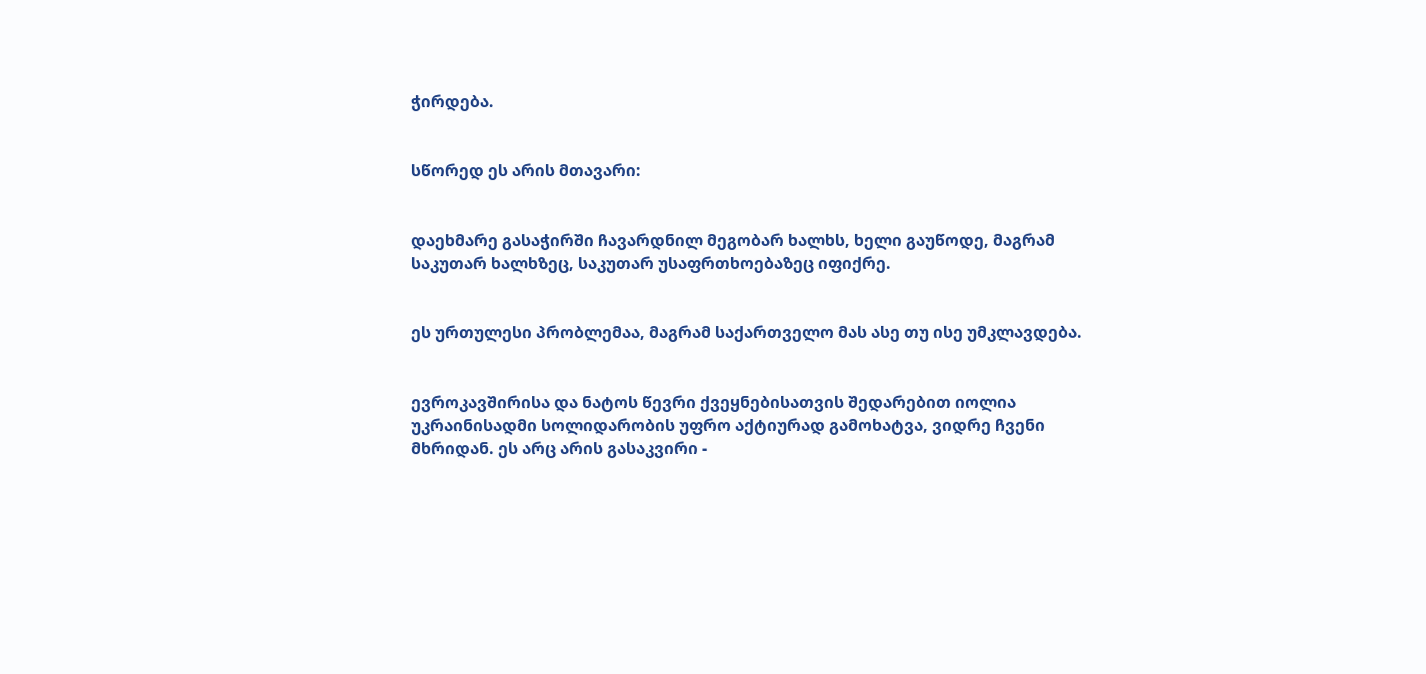ჭირდება.


სწორედ ეს არის მთავარი:


დაეხმარე გასაჭირში ჩავარდნილ მეგობარ ხალხს, ხელი გაუწოდე, მაგრამ საკუთარ ხალხზეც, საკუთარ უსაფრთხოებაზეც იფიქრე.


ეს ურთულესი პრობლემაა, მაგრამ საქართველო მას ასე თუ ისე უმკლავდება.


ევროკავშირისა და ნატოს წევრი ქვეყნებისათვის შედარებით იოლია უკრაინისადმი სოლიდარობის უფრო აქტიურად გამოხატვა, ვიდრე ჩვენი მხრიდან. ეს არც არის გასაკვირი -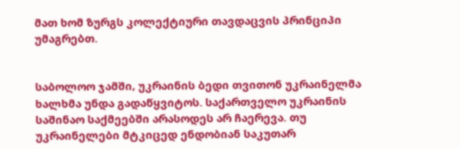მათ ხომ ზურგს კოლექტიური თავდაცვის პრინციპი უმაგრებთ.


საბოლოო ჯამში, უკრაინის ბედი თვითონ უკრაინელმა ხალხმა უნდა გადაწყვიტოს. საქართველო უკრაინის საშინაო საქმეებში არასოდეს არ ჩაერევა. თუ უკრაინელები მტკიცედ ენდობიან საკუთარ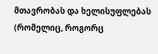მთავრობას და ხელისუფლებას (რომელიც, როგორც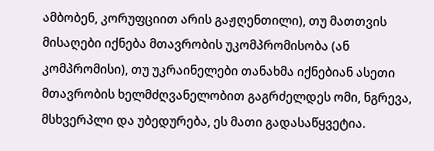ამბობენ, კორუფციით არის გაჟღენთილი), თუ მათთვის მისაღები იქნება მთავრობის უკომპრომისობა (ან კომპრომისი), თუ უკრაინელები თანახმა იქნებიან ასეთი მთავრობის ხელმძღვანელობით გაგრძელდეს ომი, ნგრევა, მსხვერპლი და უბედურება, ეს მათი გადასაწყვეტია.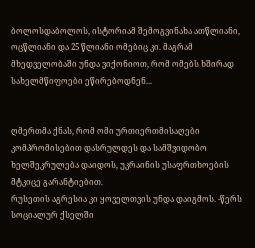ბოლოსდაბოლოს, ისტორიამ შემოგვინახა ათწლიანი, ოცწლიანი და 25 წლიანი ომებიც კი. მაგრამ მხედველობაში უნდა ვიქონიოთ, რომ ომებს ხშირად სახელმწიფოები ეწირებოდნენ...


ღმერთმა ქნას, რომ ომი ურთიერთმისაღები კომპრომისებით დასრულდეს და სამშვიდობო ხელშეკრულება დაიდოს, უკრაინის უსაფრთხოების მტკიცე გარანტიებით.
რუსეთის აგრესია კი ყოველთვის უნდა დაიგმოს. -წერს სოციალურ ქსელში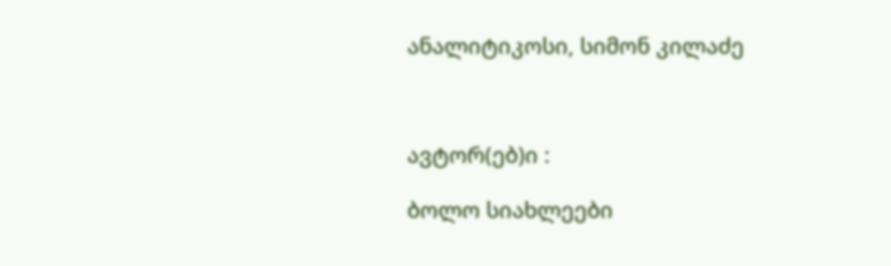ანალიტიკოსი, სიმონ კილაძე



ავტორ(ებ)ი :

ბოლო სიახლეები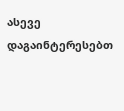ასევე დაგაინტერესებთ